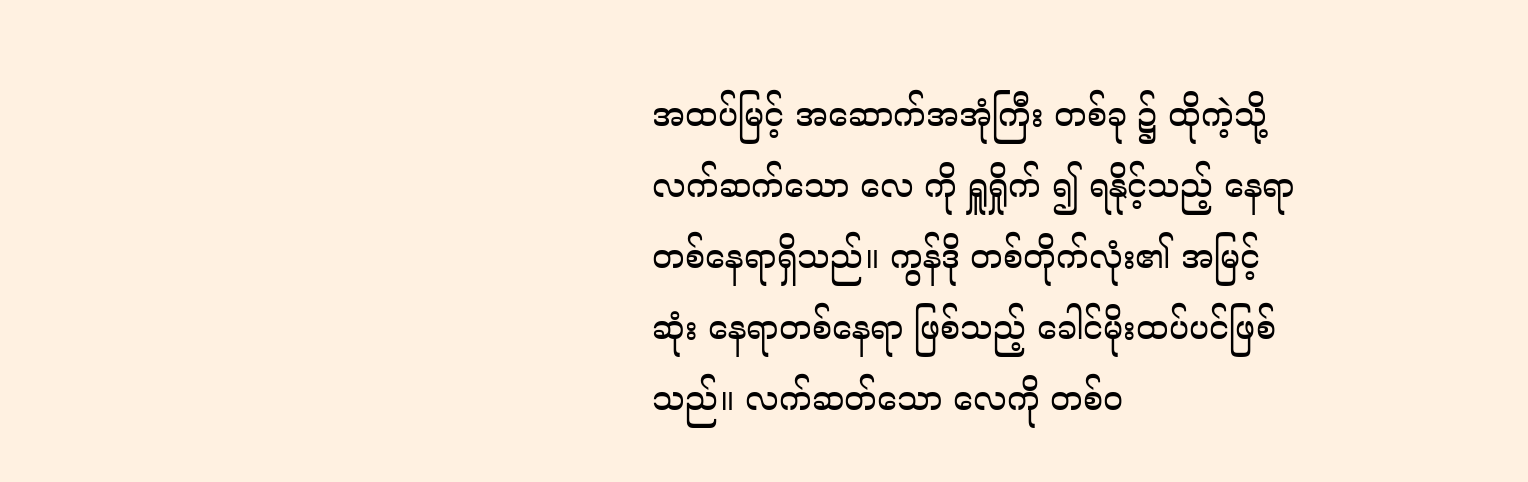အထပ်မြင့် အဆောက်အအုံကြီး တစ်ခု ၌ ထိုကဲ့သို့ လက်ဆက်သော လေ ကို ရှူရှိုက် ၍ ရနိုင့်သည့် နေရာ တစ်နေရာရှိသည်။ ကွန်ဒို တစ်တိုက်လုံး၏ အမြင့်ဆုံး နေရာတစ်နေရာ ဖြစ်သည့် ခေါင်မိုးထပ်ပင်ဖြစ်သည်။ လက်ဆတ်သော လေကို တစ်ဝ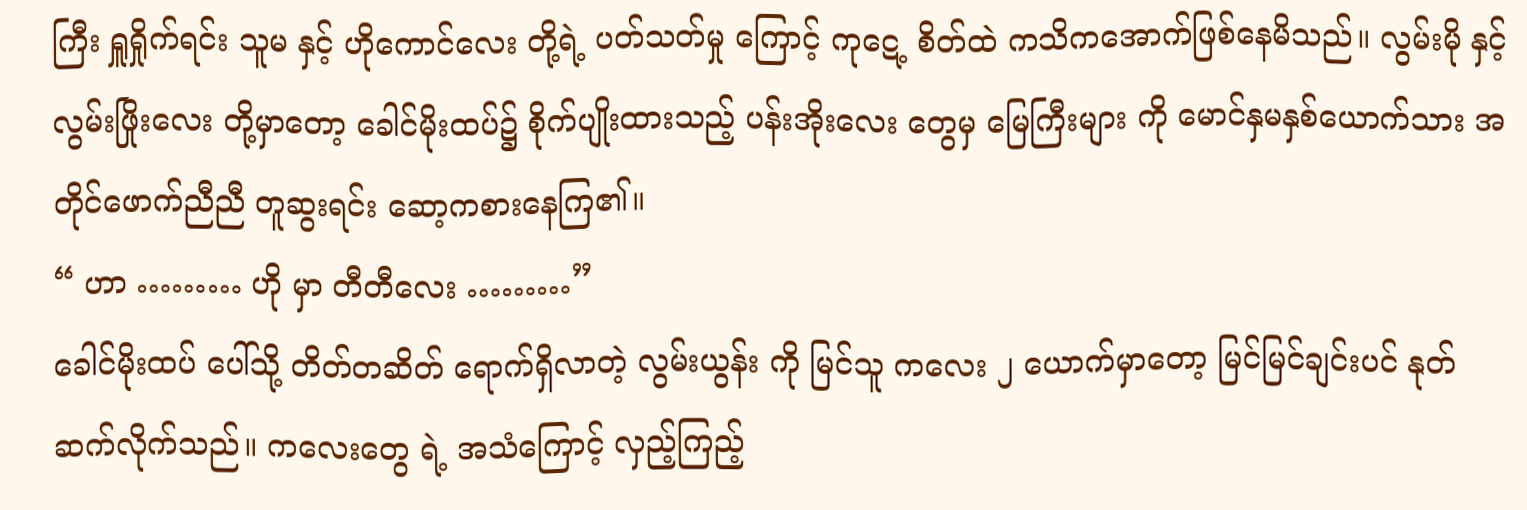ကြီး ရှူရှိုက်ရင်း သူမ နှင့် ဟိုကောင်လေး တို့ရဲ့ ပတ်သတ်မှု ကြောင့် ကုဋေ့ စိတ်ထဲ ကသိကအောက်ဖြစ်နေမိသည်။ လွမ်းမို နှင့် လွမ်းဖြိုးလေး တို့မှာတော့ ခေါင်မိုးထပ်၌ စိုက်ပျိုးထားသည့် ပန်းအိုးလေး တွေမှ မြေကြီးများ ကို မောင်နှမနှစ်ယောက်သား အတိုင်ဖောက်ညီညီ တူဆွးရင်း ဆော့ကစားနေကြ၏။
“ ဟာ ……… ဟို မှာ တီတီလေး ………”
ခေါင်မိုးထပ် ပေါ်သို့ တိတ်တဆိတ် ရောက်ရှိလာတဲ့ လွမ်းယွန်း ကို မြင်သူ ကလေး ၂ ယောက်မှာတော့ မြင်မြင်ချင်းပင် နုတ်ဆက်လိုက်သည်။ ကလေးတွေ ရဲ့ အသံကြောင့် လှည့်ကြည့်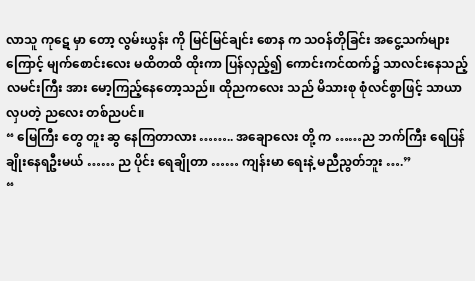လာသူ ကုဋေ မှာ တော့ လွမ်းယွန်း ကို မြင်မြင်ချင်း စောန က သဝန်တိုခြင်း အငွေ့သက်များကြောင့် မျက်စောင်းလေး မထိတထိ ထိုးကာ ပြန်လှည့်၍ ကောင်းကင်ထက်၌ သာလင်းနေသည့် လမင်းကြီး အား မော့ကြည့်နေတော့သည်။ ထိုညကလေး သည် မိသားစု စုံလင်စွာဖြင့် သာယာလှပတဲ့ ညလေး တစ်ညပင်။
“ မြေကြီး တွေ တူး ဆွ နေကြတာလား …….. အချောလေး တို့ က ……ည ဘက်ကြီး ရေပြန်ချိုးနေရဦးမယ် …… ည ပိုင်း ရေချိုတာ …… ကျန်းမာ ရေးနဲ့ မညီညွတ်ဘူး ….”
“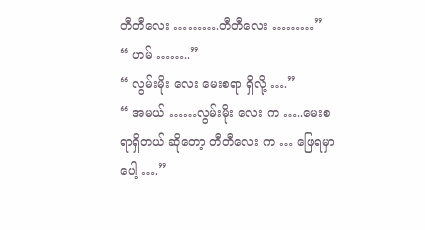တီတီလေး ……….တီတီလေး ………”
“ ဟမ် ……..”
“ လွမ်းမိုး လေး မေးစရာ ရှိလို့ ….”
“ အမယ် ……လွမ်းမိုး လေး က …..မေးစရာရှိတယ် ဆိုတော့ တီတီလေး က … ဖြေရမှာပေါ့ ….”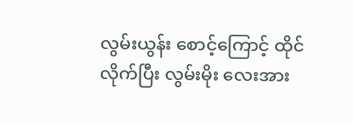လွမ်းယွန်း စောင့်ကြောင့် ထိုင်လိုက်ပြီး လွမ်းမိုး လေးအား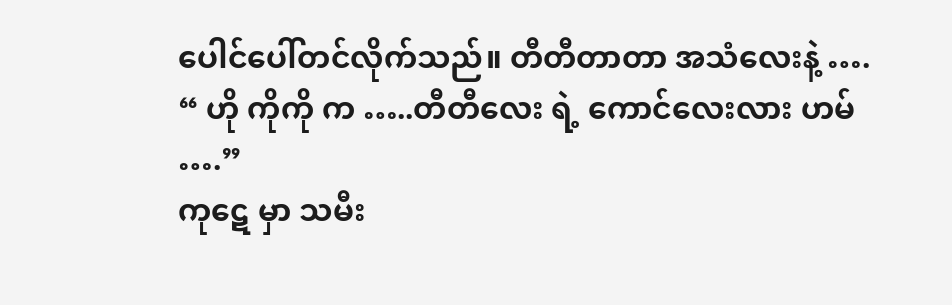ပေါင်ပေါ်တင်လိုက်သည်။ တီတီတာတာ အသံလေးနဲ့ ….
“ ဟို ကိုကို က …..တီတီလေး ရဲ့ ကောင်လေးလား ဟမ် ….”
ကုဋေ မှာ သမီး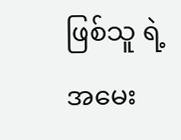ဖြစ်သူ ရဲ့ အမေး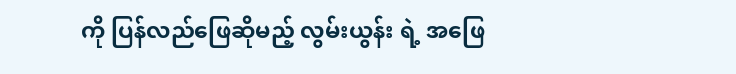ကို ပြန်လည်ဖြေဆိုမည့် လွမ်းယွန်း ရဲ့ အဖြေ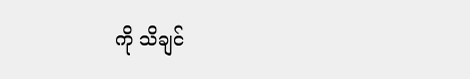ကို သိချင်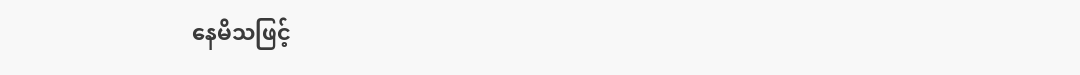နေမိသဖြင့်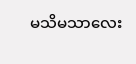မသိမသာလေး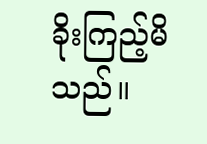ခိုးကြည့်မိသည်။